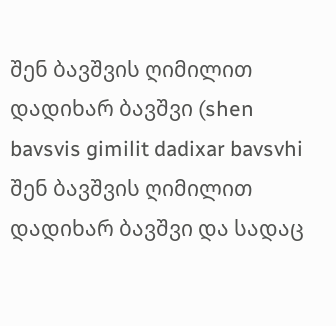შენ ბავშვის ღიმილით დადიხარ ბავშვი (shen bavsvis gimilit dadixar bavsvhi შენ ბავშვის ღიმილით დადიხარ ბავშვი და სადაც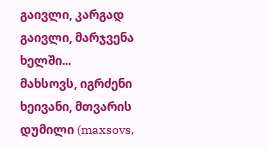გაივლი, კარგად გაივლი, მარჯვენა ხელში...
მახსოვს, იგრძენი ხეივანი, მთვარის დუმილი (maxsovs,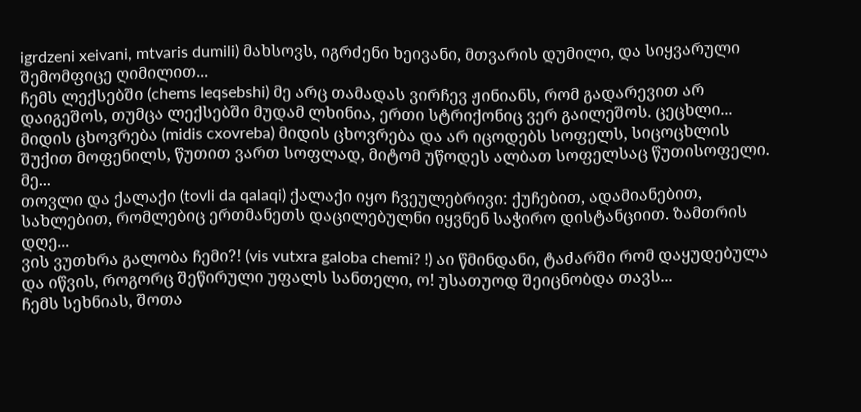igrdzeni xeivani, mtvaris dumili) მახსოვს, იგრძენი ხეივანი, მთვარის დუმილი, და სიყვარული შემომფიცე ღიმილით...
ჩემს ლექსებში (chems leqsebshi) მე არც თამადას ვირჩევ ჟინიანს, რომ გადარევით არ დაიგეშოს, თუმცა ლექსებში მუდამ ლხინია, ერთი სტრიქონიც ვერ გაილეშოს. ცეცხლი...
მიდის ცხოვრება (midis cxovreba) მიდის ცხოვრება და არ იცოდებს სოფელს, სიცოცხლის შუქით მოფენილს, წუთით ვართ სოფლად, მიტომ უწოდეს ალბათ სოფელსაც წუთისოფელი. მე...
თოვლი და ქალაქი (tovli da qalaqi) ქალაქი იყო ჩვეულებრივი: ქუჩებით, ადამიანებით, სახლებით, რომლებიც ერთმანეთს დაცილებულნი იყვნენ საჭირო დისტანციით. ზამთრის დღე...
ვის ვუთხრა გალობა ჩემი?! (vis vutxra galoba chemi? !) აი წმინდანი, ტაძარში რომ დაყუდებულა და იწვის, როგორც შეწირული უფალს სანთელი, ო! უსათუოდ შეიცნობდა თავს...
ჩემს სეხნიას, შოთა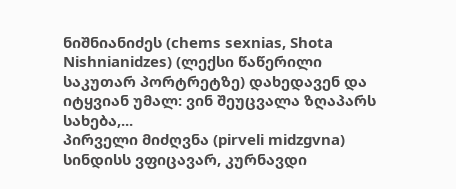ნიშნიანიძეს (chems sexnias, Shota Nishnianidzes) (ლექსი წაწერილი საკუთარ პორტრეტზე) დახედავენ და იტყვიან უმალ: ვინ შეუცვალა ზღაპარს სახება,...
პირველი მიძღვნა (pirveli midzgvna) სინდისს ვფიცავარ, კურნავდი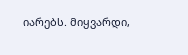იარებს. მიყვარდი,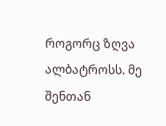როგორც ზღვა ალბატროსს. მე შენთან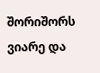შორიშორს ვიარე და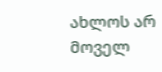ახლოს არ მოველ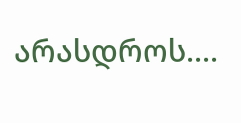არასდროს....